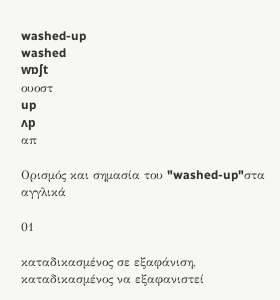washed-up
washed
wɒʃt
ουοστ
up
ʌp
απ

Ορισμός και σημασία του "washed-up"στα αγγλικά

01

καταδικασμένος σε εξαφάνιση, καταδικασμένος να εξαφανιστεί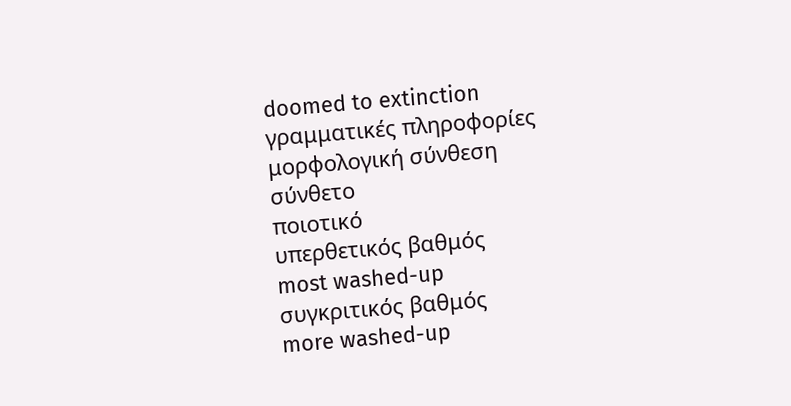doomed to extinction
γραμματικές πληροφορίες
μορφολογική σύνθεση
σύνθετο
ποιοτικό
υπερθετικός βαθμός
most washed-up
συγκριτικός βαθμός
more washed-up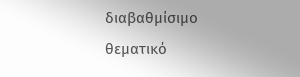διαβαθμίσιμο
θεματικό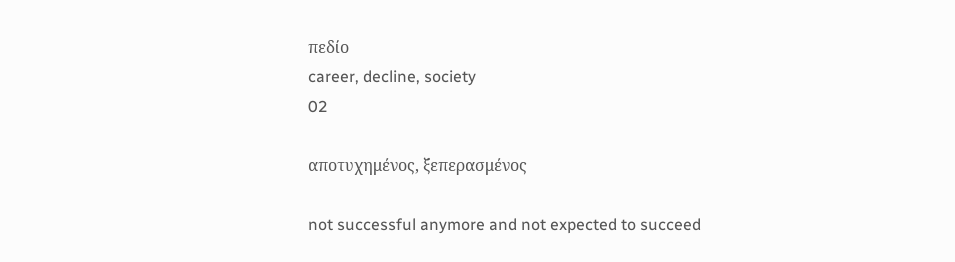πεδίο
career, decline, society
02

αποτυχημένος, ξεπερασμένος

not successful anymore and not expected to succeed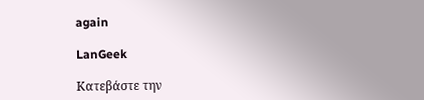again

LanGeek

Κατεβάστε την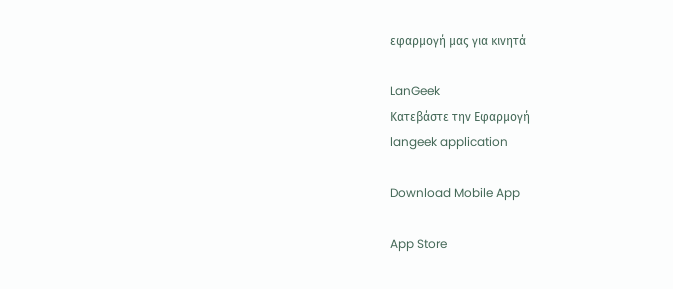εφαρμογή μας για κινητά

LanGeek
Κατεβάστε την Εφαρμογή
langeek application

Download Mobile App

App Store